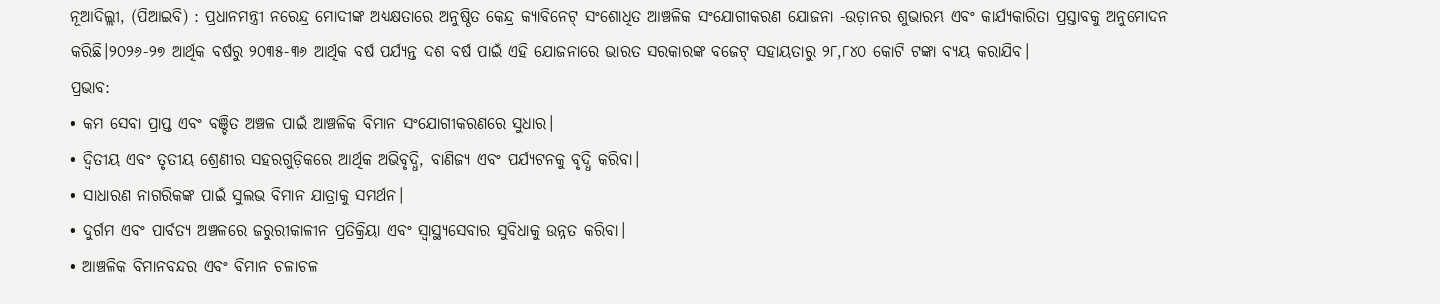ନୂଆଦିଲ୍ଲୀ, (ପିଆଇବି) : ପ୍ରଧାନମନ୍ତ୍ରୀ ନରେନ୍ଦ୍ର ମୋଦୀଙ୍କ ଅଧ୍ୟକ୍ଷତାରେ ଅନୁଷ୍ଠିତ କେନ୍ଦ୍ର କ୍ୟାବିନେଟ୍ ସଂଶୋଧିତ ଆଞ୍ଚଳିକ ସଂଯୋଗୀକରଣ ଯୋଜନା -ଉଡ଼ାନର ଶୁଭାରମ୍ଭ ଏବଂ କାର୍ଯ୍ୟକାରିତା ପ୍ରସ୍ତାବକୁ ଅନୁମୋଦନ କରିଛି।୨୦୨୬-୨୭ ଆର୍ଥିକ ବର୍ଷରୁ ୨୦୩୫-୩୬ ଆର୍ଥିକ ବର୍ଷ ପର୍ଯ୍ୟନ୍ତ ଦଶ ବର୍ଷ ପାଇଁ ଏହି ଯୋଜନାରେ ଭାରତ ସରକାରଙ୍କ ବଜେଟ୍ ସହାୟତାରୁ ୨୮,୮୪୦ କୋଟି ଟଙ୍କା ବ୍ୟୟ କରାଯିବ।
ପ୍ରଭାବ:
• କମ ସେବା ପ୍ରାପ୍ତ ଏବଂ ବଞ୍ଚିତ ଅଞ୍ଚଳ ପାଇଁ ଆଞ୍ଚଳିକ ବିମାନ ସଂଯୋଗୀକରଣରେ ସୁଧାର।
• ଦ୍ୱିତୀୟ ଏବଂ ତୃତୀୟ ଶ୍ରେଣୀର ସହରଗୁଡ଼ିକରେ ଆର୍ଥିକ ଅଭିବୃଦ୍ଧି, ବାଣିଜ୍ୟ ଏବଂ ପର୍ଯ୍ୟଟନକୁ ବୃଦ୍ଧି କରିବା।
• ସାଧାରଣ ନାଗରିକଙ୍କ ପାଇଁ ସୁଲଭ ବିମାନ ଯାତ୍ରାକୁ ସମର୍ଥନ।
• ଦୁର୍ଗମ ଏବଂ ପାର୍ବତ୍ୟ ଅଞ୍ଚଳରେ ଜରୁରୀକାଳୀନ ପ୍ରତିକ୍ରିୟା ଏବଂ ସ୍ୱାସ୍ଥ୍ୟସେବାର ସୁବିଧାକୁ ଉନ୍ନତ କରିବା।
• ଆଞ୍ଚଳିକ ବିମାନବନ୍ଦର ଏବଂ ବିମାନ ଚଳାଚଳ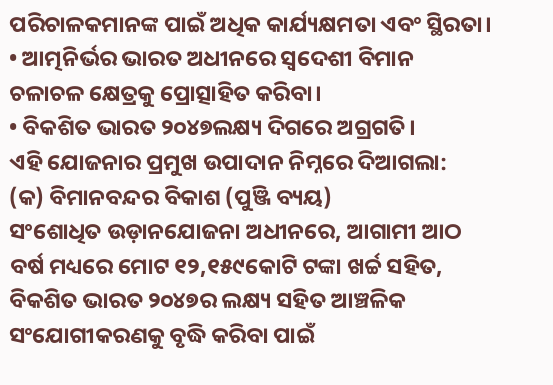ପରିଚାଳକମାନଙ୍କ ପାଇଁ ଅଧିକ କାର୍ଯ୍ୟକ୍ଷମତା ଏବଂ ସ୍ଥିରତା।
• ଆତ୍ମନିର୍ଭର ଭାରତ ଅଧୀନରେ ସ୍ୱଦେଶୀ ବିମାନ ଚଳାଚଳ କ୍ଷେତ୍ରକୁ ପ୍ରୋତ୍ସାହିତ କରିବା।
• ବିକଶିତ ଭାରତ ୨୦୪୭ଲକ୍ଷ୍ୟ ଦିଗରେ ଅଗ୍ରଗତି।
ଏହି ଯୋଜନାର ପ୍ରମୁଖ ଉପାଦାନ ନିମ୍ନରେ ଦିଆଗଲା:
(କ) ବିମାନବନ୍ଦର ବିକାଶ (ପୁଞ୍ଜି ବ୍ୟୟ)
ସଂଶୋଧିତ ଉଡ଼ାନଯୋଜନା ଅଧୀନରେ, ଆଗାମୀ ଆଠ ବର୍ଷ ମଧ୍ୟରେ ମୋଟ ୧୨,୧୫୯କୋଟି ଟଙ୍କା ଖର୍ଚ୍ଚ ସହିତ, ବିକଶିତ ଭାରତ ୨୦୪୭ର ଲକ୍ଷ୍ୟ ସହିତ ଆଞ୍ଚଳିକ ସଂଯୋଗୀକରଣକୁ ବୃଦ୍ଧି କରିବା ପାଇଁ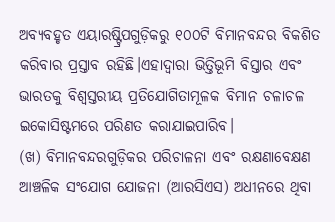ଅବ୍ୟବହୃତ ଏୟାରଷ୍ଟ୍ରିପଗୁଡ଼ିକରୁ ୧୦୦ଟି ବିମାନବନ୍ଦର ବିକଶିତ କରିବାର ପ୍ରସ୍ତାବ ରହିଛି।ଏହାଦ୍ୱାରା ଭିତ୍ତିଭୂମି ବିସ୍ତାର ଏବଂ ଭାରତକୁ ବିଶ୍ୱସ୍ତରୀୟ ପ୍ରତିଯୋଗିତାମୂଳକ ବିମାନ ଚଳାଚଳ ଇକୋସିଷ୍ଟମରେ ପରିଣତ କରାଯାଇପାରିବ।
(ଖ) ବିମାନବନ୍ଦରଗୁଡ଼ିକର ପରିଚାଳନା ଏବଂ ରକ୍ଷଣାବେକ୍ଷଣ
ଆଞ୍ଚଳିକ ସଂଯୋଗ ଯୋଜନା (ଆରସିଏସ) ଅଧୀନରେ ଥିବା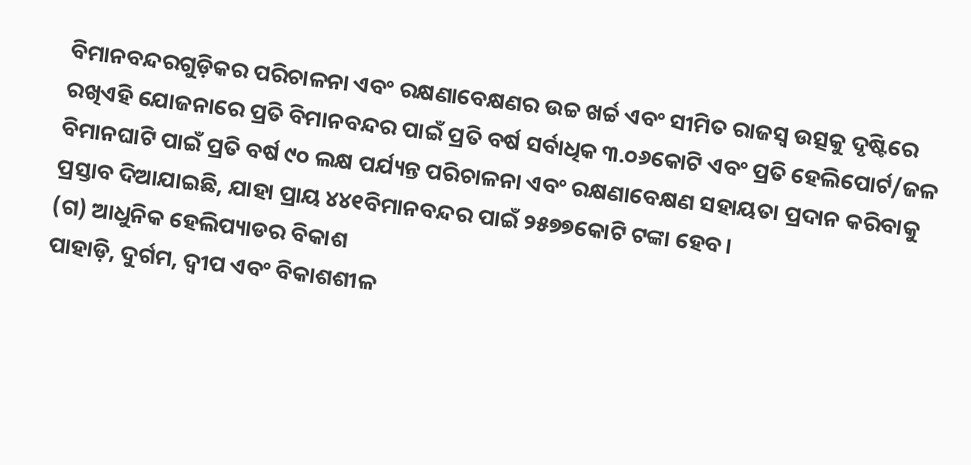ବିମାନବନ୍ଦରଗୁଡ଼ିକର ପରିଚାଳନା ଏବଂ ରକ୍ଷଣାବେକ୍ଷଣର ଉଚ୍ଚ ଖର୍ଚ୍ଚ ଏବଂ ସୀମିତ ରାଜସ୍ୱ ଉତ୍ସକୁ ଦୃଷ୍ଟିରେ ରଖିଏହି ଯୋଜନାରେ ପ୍ରତି ବିମାନବନ୍ଦର ପାଇଁ ପ୍ରତି ବର୍ଷ ସର୍ବାଧିକ ୩.୦୬କୋଟି ଏବଂ ପ୍ରତି ହେଲିପୋର୍ଟ/ଜଳ ବିମାନଘାଟି ପାଇଁ ପ୍ରତି ବର୍ଷ ୯୦ ଲକ୍ଷ ପର୍ଯ୍ୟନ୍ତ ପରିଚାଳନା ଏବଂ ରକ୍ଷଣାବେକ୍ଷଣ ସହାୟତା ପ୍ରଦାନ କରିବାକୁ ପ୍ରସ୍ତାବ ଦିଆଯାଇଛି, ଯାହା ପ୍ରାୟ ୪୪୧ବିମାନବନ୍ଦର ପାଇଁ ୨୫୭୭କୋଟି ଟଙ୍କା ହେବ।
(ଗ) ଆଧୁନିକ ହେଲିପ୍ୟାଡର ବିକାଶ
ପାହାଡ଼ି, ଦୁର୍ଗମ, ଦ୍ୱୀପ ଏବଂ ବିକାଶଶୀଳ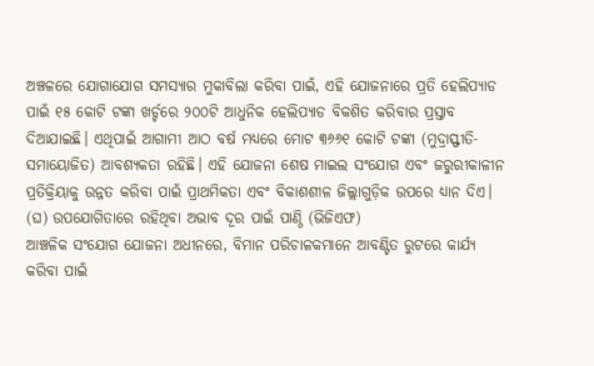ଅଞ୍ଚଳରେ ଯୋଗାଯୋଗ ସମସ୍ୟାର ମୁକାବିଲା କରିବା ପାଇଁ, ଏହି ଯୋଜନାରେ ପ୍ରତି ହେଲିପ୍ୟାଡ ପାଇଁ ୧୫ କୋଟି ଟଙ୍କା ଖର୍ଚ୍ଚରେ ୨୦୦ଟି ଆଧୁନିକ ହେଲିପ୍ୟାଡ ବିକଶିତ କରିବାର ପ୍ରସ୍ତାବ ଦିଆଯାଇଛି। ଏଥିପାଇଁ ଆଗାମୀ ଆଠ ବର୍ଷ ମଧ୍ୟରେ ମୋଟ ୩୬୬୧ କୋଟି ଟଙ୍କା (ମୁଦ୍ରାସ୍ଫୀତି-ସମାୟୋଜିତ) ଆବଶ୍ୟକତା ରହିଛି। ଏହି ଯୋଜନା ଶେଷ ମାଇଲ ସଂଯୋଗ ଏବଂ ଜରୁରୀକାଳୀନ ପ୍ରତିକ୍ରିୟାକୁ ଉନ୍ନତ କରିବା ପାଇଁ ପ୍ରାଥମିକତା ଏବଂ ବିକାଶଶୀଳ ଜିଲ୍ଲାଗୁଡ଼ିକ ଉପରେ ଧ୍ୟାନ ଦିଏ।
(ଘ) ଉପଯୋଗିତାରେ ରହିଥିବା ଅଭାବ ଦୂର ପାଇଁ ପାଣ୍ଠି (ଭିଜିଏଫ)
ଆଞ୍ଚଳିକ ସଂଯୋଗ ଯୋଜନା ଅଧୀନରେ, ବିମାନ ପରିଚାଳକମାନେ ଆବଣ୍ଟିତ ରୁଟରେ କାର୍ଯ୍ୟ କରିବା ପାଇଁ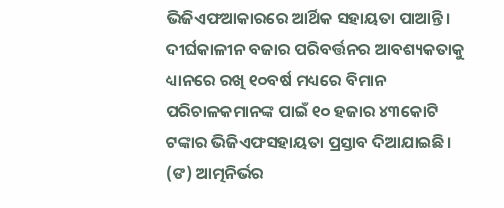ଭିଜିଏଫଆକାରରେ ଆର୍ଥିକ ସହାୟତା ପାଆନ୍ତି। ଦୀର୍ଘକାଳୀନ ବଜାର ପରିବର୍ତ୍ତନର ଆବଶ୍ୟକତାକୁ ଧ୍ୟାନରେ ରଖି ୧୦ବର୍ଷ ମଧ୍ୟରେ ବିମାନ ପରିଚାଳକମାନଙ୍କ ପାଇଁ ୧୦ ହଜାର ୪୩କୋଟି ଟଙ୍କାର ଭିଜିଏଫସହାୟତା ପ୍ରସ୍ତାବ ଦିଆଯାଇଛି।
(ଙ) ଆତ୍ମନିର୍ଭର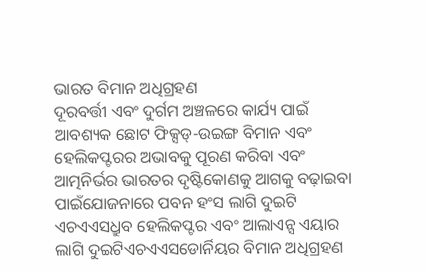ଭାରତ ବିମାନ ଅଧିଗ୍ରହଣ
ଦୂରବର୍ତ୍ତୀ ଏବଂ ଦୁର୍ଗମ ଅଞ୍ଚଳରେ କାର୍ଯ୍ୟ ପାଇଁ ଆବଶ୍ୟକ ଛୋଟ ଫିକ୍ସଡ୍-ଉଇଙ୍ଗ ବିମାନ ଏବଂ ହେଲିକପ୍ଟରର ଅଭାବକୁ ପୂରଣ କରିବା ଏବଂ ଆତ୍ମନିର୍ଭର ଭାରତର ଦୃଷ୍ଟିକୋଣକୁ ଆଗକୁ ବଢ଼ାଇବା ପାଇଁଯୋଜନାରେ ପବନ ହଂସ ଲାଗି ଦୁଇଟି ଏଚଏଏସଧ୍ରୁବ ହେଲିକପ୍ଟର ଏବଂ ଆଲାଏନ୍ସ ଏୟାର ଲାଗି ଦୁଇଟିଏଚଏଏସଡୋର୍ନିୟର ବିମାନ ଅଧିଗ୍ରହଣ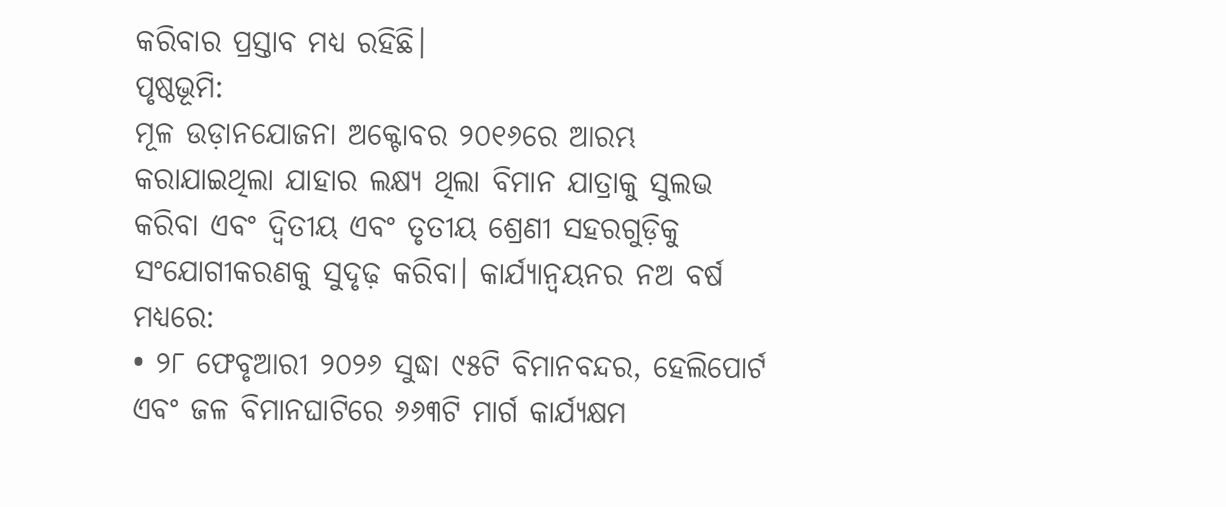କରିବାର ପ୍ରସ୍ତାବ ମଧ୍ୟ ରହିଛି।
ପୃଷ୍ଠଭୂମି:
ମୂଳ ଉଡ଼ାନଯୋଜନା ଅକ୍ଟୋବର ୨୦୧୬ରେ ଆରମ୍ଭ କରାଯାଇଥିଲା ଯାହାର ଲକ୍ଷ୍ୟ ଥିଲା ବିମାନ ଯାତ୍ରାକୁ ସୁଲଭ କରିବା ଏବଂ ଦ୍ୱିତୀୟ ଏବଂ ତୃତୀୟ ଶ୍ରେଣୀ ସହରଗୁଡ଼ିକୁ ସଂଯୋଗୀକରଣକୁ ସୁଦୃଢ଼ କରିବା। କାର୍ଯ୍ୟାନ୍ୱୟନର ନଅ ବର୍ଷ ମଧ୍ୟରେ:
• ୨୮ ଫେବୃଆରୀ ୨୦୨୬ ସୁଦ୍ଧା ୯୫ଟି ବିମାନବନ୍ଦର, ହେଲିପୋର୍ଟ ଏବଂ ଜଳ ବିମାନଘାଟିରେ ୬୬୩ଟି ମାର୍ଗ କାର୍ଯ୍ୟକ୍ଷମ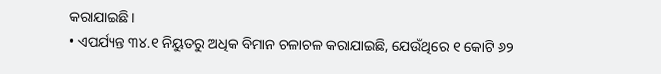କରାଯାଇଛି।
• ଏପର୍ଯ୍ୟନ୍ତ ୩୪.୧ ନିୟୁତରୁ ଅଧିକ ବିମାନ ଚଳାଚଳ କରାଯାଇଛି, ଯେଉଁଥିରେ ୧ କୋଟି ୬୨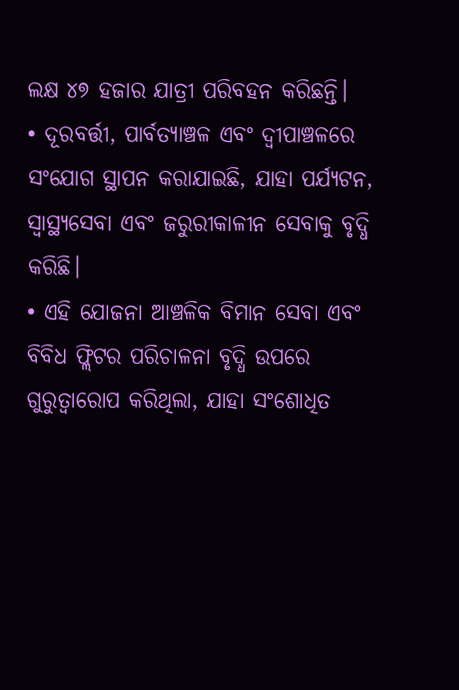ଲକ୍ଷ ୪୭ ହଜାର ଯାତ୍ରୀ ପରିବହନ କରିଛନ୍ତି।
• ଦୂରବର୍ତ୍ତୀ, ପାର୍ବତ୍ୟାଞ୍ଚଳ ଏବଂ ଦ୍ୱୀପାଞ୍ଚଳରେ ସଂଯୋଗ ସ୍ଥାପନ କରାଯାଇଛି, ଯାହା ପର୍ଯ୍ୟଟନ, ସ୍ୱାସ୍ଥ୍ୟସେବା ଏବଂ ଜରୁରୀକାଳୀନ ସେବାକୁ ବୃଦ୍ଧି କରିଛି।
• ଏହି ଯୋଜନା ଆଞ୍ଚଳିକ ବିମାନ ସେବା ଏବଂ ବିବିଧ ଫ୍ଲିଟର ପରିଚାଳନା ବୃଦ୍ଧି ଉପରେ ଗୁରୁତ୍ୱାରୋପ କରିଥିଲା, ଯାହା ସଂଶୋଧିତ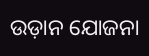ଉଡ଼ାନ ଯୋଜନା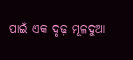ପାଇଁ ଏକ ଦୃଢ଼ ମୂଳଦୁଆ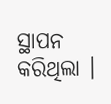ସ୍ଥାପନ କରିଥିଲା ।